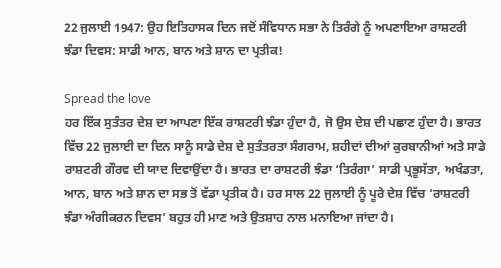22 ਜੁਲਾਈ 1947: ਉਹ ਇਤਿਹਾਸਕ ਦਿਨ ਜਦੋਂ ਸੰਵਿਧਾਨ ਸਭਾ ਨੇ ਤਿਰੰਗੇ ਨੂੰ ਅਪਣਾਇਆ ਰਾਸ਼ਟਰੀ ਝੰਡਾ ਦਿਵਸ: ਸਾਡੀ ਆਨ, ਬਾਨ ਅਤੇ ਸ਼ਾਨ ਦਾ ਪ੍ਰਤੀਕ!

Spread the love
ਹਰ ਇੱਕ ਸੁਤੰਤਰ ਦੇਸ਼ ਦਾ ਆਪਣਾ ਇੱਕ ਰਾਸ਼ਟਰੀ ਝੰਡਾ ਹੁੰਦਾ ਹੈ, ਜੋ ਉਸ ਦੇਸ਼ ਦੀ ਪਛਾਣ ਹੁੰਦਾ ਹੈ। ਭਾਰਤ ਵਿੱਚ 22 ਜੁਲਾਈ ਦਾ ਦਿਨ ਸਾਨੂੰ ਸਾਡੇ ਦੇਸ਼ ਦੇ ਸੁਤੰਤਰਤਾ ਸੰਗਰਾਮ, ਸ਼ਹੀਦਾਂ ਦੀਆਂ ਕੁਰਬਾਨੀਆਂ ਅਤੇ ਸਾਡੇ ਰਾਸ਼ਟਰੀ ਗੌਰਵ ਦੀ ਯਾਦ ਦਿਵਾਉਂਦਾ ਹੈ। ਭਾਰਤ ਦਾ ਰਾਸ਼ਟਰੀ ਝੰਡਾ ‘ਤਿਰੰਗਾ’ ਸਾਡੀ ਪ੍ਰਭੂਸੱਤਾ, ਅਖੰਡਤਾ, ਆਨ, ਬਾਨ ਅਤੇ ਸ਼ਾਨ ਦਾ ਸਭ ਤੋਂ ਵੱਡਾ ਪ੍ਰਤੀਕ ਹੈ। ਹਰ ਸਾਲ 22 ਜੁਲਾਈ ਨੂੰ ਪੂਰੇ ਦੇਸ਼ ਵਿੱਚ ‘ਰਾਸ਼ਟਰੀ ਝੰਡਾ ਅੰਗੀਕਰਨ ਦਿਵਸ’ ਬਹੁਤ ਹੀ ਮਾਣ ਅਤੇ ਉਤਸ਼ਾਹ ਨਾਲ ਮਨਾਇਆ ਜਾਂਦਾ ਹੈ।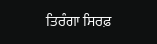ਤਿਰੰਗਾ ਸਿਰਫ਼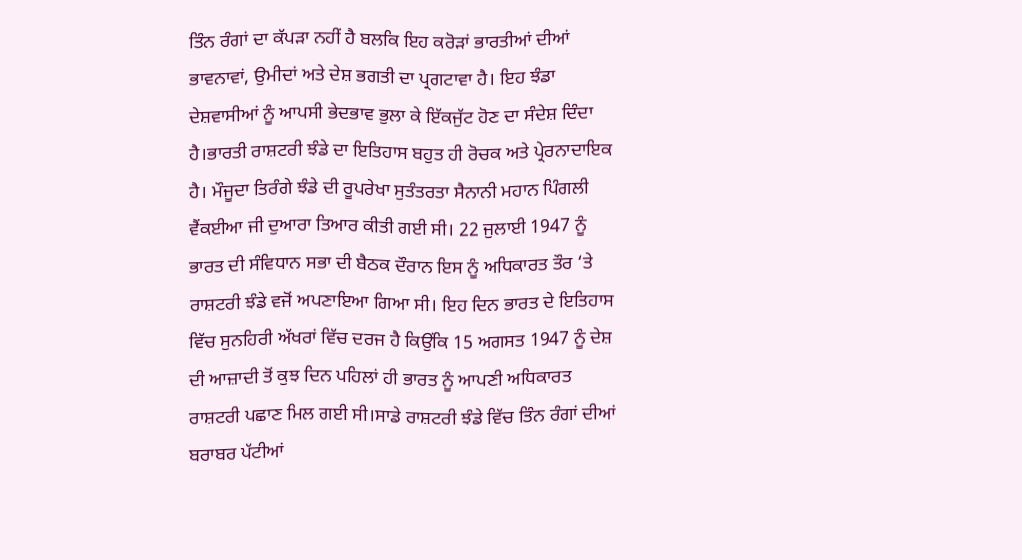ਤਿੰਨ ਰੰਗਾਂ ਦਾ ਕੱਪੜਾ ਨਹੀਂ ਹੈ ਬਲਕਿ ਇਹ ਕਰੋੜਾਂ ਭਾਰਤੀਆਂ ਦੀਆਂ ਭਾਵਨਾਵਾਂ, ਉਮੀਦਾਂ ਅਤੇ ਦੇਸ਼ ਭਗਤੀ ਦਾ ਪ੍ਰਗਟਾਵਾ ਹੈ। ਇਹ ਝੰਡਾ ਦੇਸ਼ਵਾਸੀਆਂ ਨੂੰ ਆਪਸੀ ਭੇਦਭਾਵ ਭੁਲਾ ਕੇ ਇੱਕਜੁੱਟ ਹੋਣ ਦਾ ਸੰਦੇਸ਼ ਦਿੰਦਾ ਹੈ।ਭਾਰਤੀ ਰਾਸ਼ਟਰੀ ਝੰਡੇ ਦਾ ਇਤਿਹਾਸ ਬਹੁਤ ਹੀ ਰੋਚਕ ਅਤੇ ਪ੍ਰੇਰਨਾਦਾਇਕ ਹੈ। ਮੌਜੂਦਾ ਤਿਰੰਗੇ ਝੰਡੇ ਦੀ ਰੂਪਰੇਖਾ ਸੁਤੰਤਰਤਾ ਸੈਨਾਨੀ ਮਹਾਨ ਪਿੰਗਲੀ ਵੈਂਕਈਆ ਜੀ ਦੁਆਰਾ ਤਿਆਰ ਕੀਤੀ ਗਈ ਸੀ। 22 ਜੁਲਾਈ 1947 ਨੂੰ ਭਾਰਤ ਦੀ ਸੰਵਿਧਾਨ ਸਭਾ ਦੀ ਬੈਠਕ ਦੌਰਾਨ ਇਸ ਨੂੰ ਅਧਿਕਾਰਤ ਤੌਰ ‘ਤੇ ਰਾਸ਼ਟਰੀ ਝੰਡੇ ਵਜੋਂ ਅਪਣਾਇਆ ਗਿਆ ਸੀ। ਇਹ ਦਿਨ ਭਾਰਤ ਦੇ ਇਤਿਹਾਸ ਵਿੱਚ ਸੁਨਹਿਰੀ ਅੱਖਰਾਂ ਵਿੱਚ ਦਰਜ ਹੈ ਕਿਉਂਕਿ 15 ਅਗਸਤ 1947 ਨੂੰ ਦੇਸ਼ ਦੀ ਆਜ਼ਾਦੀ ਤੋਂ ਕੁਝ ਦਿਨ ਪਹਿਲਾਂ ਹੀ ਭਾਰਤ ਨੂੰ ਆਪਣੀ ਅਧਿਕਾਰਤ ਰਾਸ਼ਟਰੀ ਪਛਾਣ ਮਿਲ ਗਈ ਸੀ।ਸਾਡੇ ਰਾਸ਼ਟਰੀ ਝੰਡੇ ਵਿੱਚ ਤਿੰਨ ਰੰਗਾਂ ਦੀਆਂ ਬਰਾਬਰ ਪੱਟੀਆਂ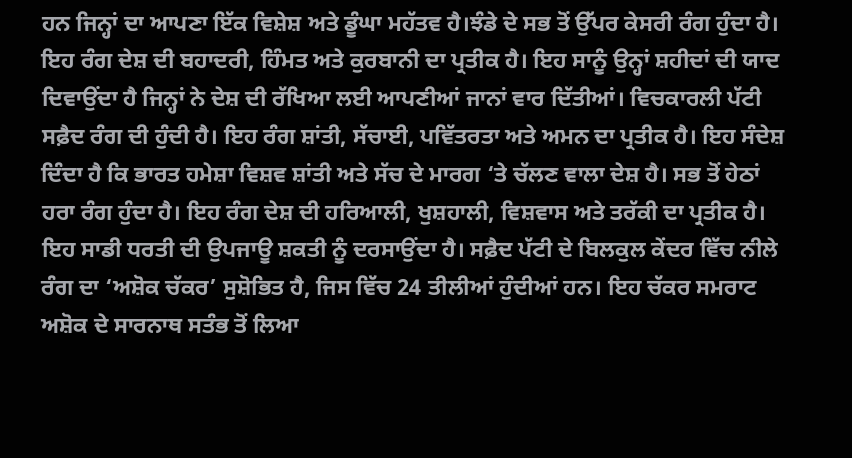ਹਨ ਜਿਨ੍ਹਾਂ ਦਾ ਆਪਣਾ ਇੱਕ ਵਿਸ਼ੇਸ਼ ਅਤੇ ਡੂੰਘਾ ਮਹੱਤਵ ਹੈ।ਝੰਡੇ ਦੇ ਸਭ ਤੋਂ ਉੱਪਰ ਕੇਸਰੀ ਰੰਗ ਹੁੰਦਾ ਹੈ। ਇਹ ਰੰਗ ਦੇਸ਼ ਦੀ ਬਹਾਦਰੀ, ਹਿੰਮਤ ਅਤੇ ਕੁਰਬਾਨੀ ਦਾ ਪ੍ਰਤੀਕ ਹੈ। ਇਹ ਸਾਨੂੰ ਉਨ੍ਹਾਂ ਸ਼ਹੀਦਾਂ ਦੀ ਯਾਦ ਦਿਵਾਉਂਦਾ ਹੈ ਜਿਨ੍ਹਾਂ ਨੇ ਦੇਸ਼ ਦੀ ਰੱਖਿਆ ਲਈ ਆਪਣੀਆਂ ਜਾਨਾਂ ਵਾਰ ਦਿੱਤੀਆਂ। ਵਿਚਕਾਰਲੀ ਪੱਟੀ ਸਫ਼ੈਦ ਰੰਗ ਦੀ ਹੁੰਦੀ ਹੈ। ਇਹ ਰੰਗ ਸ਼ਾਂਤੀ, ਸੱਚਾਈ, ਪਵਿੱਤਰਤਾ ਅਤੇ ਅਮਨ ਦਾ ਪ੍ਰਤੀਕ ਹੈ। ਇਹ ਸੰਦੇਸ਼ ਦਿੰਦਾ ਹੈ ਕਿ ਭਾਰਤ ਹਮੇਸ਼ਾ ਵਿਸ਼ਵ ਸ਼ਾਂਤੀ ਅਤੇ ਸੱਚ ਦੇ ਮਾਰਗ ‘ਤੇ ਚੱਲਣ ਵਾਲਾ ਦੇਸ਼ ਹੈ। ਸਭ ਤੋਂ ਹੇਠਾਂ ਹਰਾ ਰੰਗ ਹੁੰਦਾ ਹੈ। ਇਹ ਰੰਗ ਦੇਸ਼ ਦੀ ਹਰਿਆਲੀ, ਖੁਸ਼ਹਾਲੀ, ਵਿਸ਼ਵਾਸ ਅਤੇ ਤਰੱਕੀ ਦਾ ਪ੍ਰਤੀਕ ਹੈ। ਇਹ ਸਾਡੀ ਧਰਤੀ ਦੀ ਉਪਜਾਊ ਸ਼ਕਤੀ ਨੂੰ ਦਰਸਾਉਂਦਾ ਹੈ। ਸਫ਼ੈਦ ਪੱਟੀ ਦੇ ਬਿਲਕੁਲ ਕੇਂਦਰ ਵਿੱਚ ਨੀਲੇ ਰੰਗ ਦਾ ‘ਅਸ਼ੋਕ ਚੱਕਰ’ ਸੁਸ਼ੋਭਿਤ ਹੈ, ਜਿਸ ਵਿੱਚ 24 ਤੀਲੀਆਂ ਹੁੰਦੀਆਂ ਹਨ। ਇਹ ਚੱਕਰ ਸਮਰਾਟ ਅਸ਼ੋਕ ਦੇ ਸਾਰਨਾਥ ਸਤੰਭ ਤੋਂ ਲਿਆ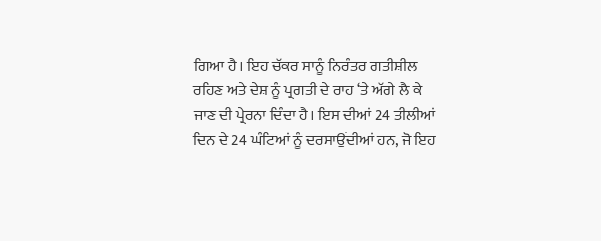ਗਿਆ ਹੈ। ਇਹ ਚੱਕਰ ਸਾਨੂੰ ਨਿਰੰਤਰ ਗਤੀਸ਼ੀਲ ਰਹਿਣ ਅਤੇ ਦੇਸ਼ ਨੂੰ ਪ੍ਰਗਤੀ ਦੇ ਰਾਹ ‘ਤੇ ਅੱਗੇ ਲੈ ਕੇ ਜਾਣ ਦੀ ਪ੍ਰੇਰਨਾ ਦਿੰਦਾ ਹੈ। ਇਸ ਦੀਆਂ 24 ਤੀਲੀਆਂ ਦਿਨ ਦੇ 24 ਘੰਟਿਆਂ ਨੂੰ ਦਰਸਾਉਂਦੀਆਂ ਹਨ, ਜੋ ਇਹ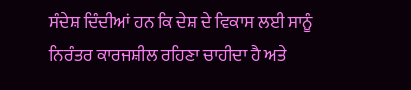ਸੰਦੇਸ਼ ਦਿੰਦੀਆਂ ਹਨ ਕਿ ਦੇਸ਼ ਦੇ ਵਿਕਾਸ ਲਈ ਸਾਨੂੰ ਨਿਰੰਤਰ ਕਾਰਜਸ਼ੀਲ ਰਹਿਣਾ ਚਾਹੀਦਾ ਹੈ ਅਤੇ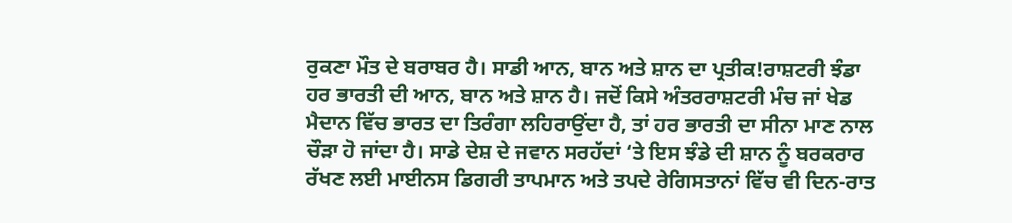ਰੁਕਣਾ ਮੌਤ ਦੇ ਬਰਾਬਰ ਹੈ। ਸਾਡੀ ਆਨ, ਬਾਨ ਅਤੇ ਸ਼ਾਨ ਦਾ ਪ੍ਰਤੀਕ!ਰਾਸ਼ਟਰੀ ਝੰਡਾ ਹਰ ਭਾਰਤੀ ਦੀ ਆਨ, ਬਾਨ ਅਤੇ ਸ਼ਾਨ ਹੈ। ਜਦੋਂ ਕਿਸੇ ਅੰਤਰਰਾਸ਼ਟਰੀ ਮੰਚ ਜਾਂ ਖੇਡ ਮੈਦਾਨ ਵਿੱਚ ਭਾਰਤ ਦਾ ਤਿਰੰਗਾ ਲਹਿਰਾਉਂਦਾ ਹੈ, ਤਾਂ ਹਰ ਭਾਰਤੀ ਦਾ ਸੀਨਾ ਮਾਣ ਨਾਲ ਚੌੜਾ ਹੋ ਜਾਂਦਾ ਹੈ। ਸਾਡੇ ਦੇਸ਼ ਦੇ ਜਵਾਨ ਸਰਹੱਦਾਂ ‘ਤੇ ਇਸ ਝੰਡੇ ਦੀ ਸ਼ਾਨ ਨੂੰ ਬਰਕਰਾਰ ਰੱਖਣ ਲਈ ਮਾਈਨਸ ਡਿਗਰੀ ਤਾਪਮਾਨ ਅਤੇ ਤਪਦੇ ਰੇਗਿਸਤਾਨਾਂ ਵਿੱਚ ਵੀ ਦਿਨ-ਰਾਤ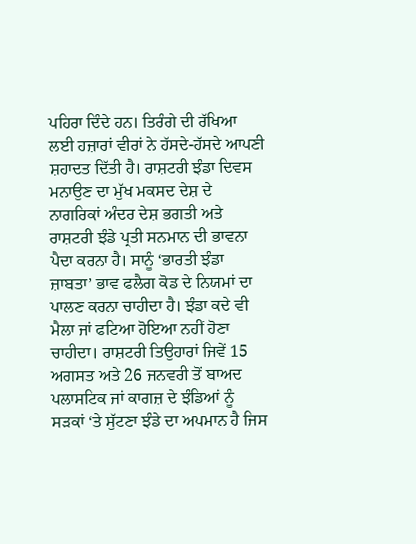ਪਹਿਰਾ ਦਿੰਦੇ ਹਨ। ਤਿਰੰਗੇ ਦੀ ਰੱਖਿਆ ਲਈ ਹਜ਼ਾਰਾਂ ਵੀਰਾਂ ਨੇ ਹੱਸਦੇ-ਹੱਸਦੇ ਆਪਣੀ ਸ਼ਹਾਦਤ ਦਿੱਤੀ ਹੈ। ਰਾਸ਼ਟਰੀ ਝੰਡਾ ਦਿਵਸ ਮਨਾਉਣ ਦਾ ਮੁੱਖ ਮਕਸਦ ਦੇਸ਼ ਦੇ ਨਾਗਰਿਕਾਂ ਅੰਦਰ ਦੇਸ਼ ਭਗਤੀ ਅਤੇ ਰਾਸ਼ਟਰੀ ਝੰਡੇ ਪ੍ਰਤੀ ਸਨਮਾਨ ਦੀ ਭਾਵਨਾ ਪੈਦਾ ਕਰਨਾ ਹੈ। ਸਾਨੂੰ ‘ਭਾਰਤੀ ਝੰਡਾ ਜ਼ਾਬਤਾ’ ਭਾਵ ਫਲੈਗ ਕੋਡ ਦੇ ਨਿਯਮਾਂ ਦਾ ਪਾਲਣ ਕਰਨਾ ਚਾਹੀਦਾ ਹੈ। ਝੰਡਾ ਕਦੇ ਵੀ ਮੈਲਾ ਜਾਂ ਫਟਿਆ ਹੋਇਆ ਨਹੀਂ ਹੋਣਾ ਚਾਹੀਦਾ। ਰਾਸ਼ਟਰੀ ਤਿਉਹਾਰਾਂ ਜਿਵੇਂ 15 ਅਗਸਤ ਅਤੇ 26 ਜਨਵਰੀ ਤੋਂ ਬਾਅਦ ਪਲਾਸਟਿਕ ਜਾਂ ਕਾਗਜ਼ ਦੇ ਝੰਡਿਆਂ ਨੂੰ ਸੜਕਾਂ ‘ਤੇ ਸੁੱਟਣਾ ਝੰਡੇ ਦਾ ਅਪਮਾਨ ਹੈ ਜਿਸ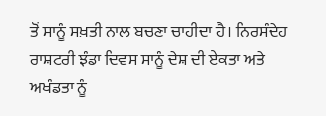ਤੋਂ ਸਾਨੂੰ ਸਖ਼ਤੀ ਨਾਲ ਬਚਣਾ ਚਾਹੀਦਾ ਹੈ। ਨਿਰਸੰਦੇਹ ਰਾਸ਼ਟਰੀ ਝੰਡਾ ਦਿਵਸ ਸਾਨੂੰ ਦੇਸ਼ ਦੀ ਏਕਤਾ ਅਤੇ ਅਖੰਡਤਾ ਨੂੰ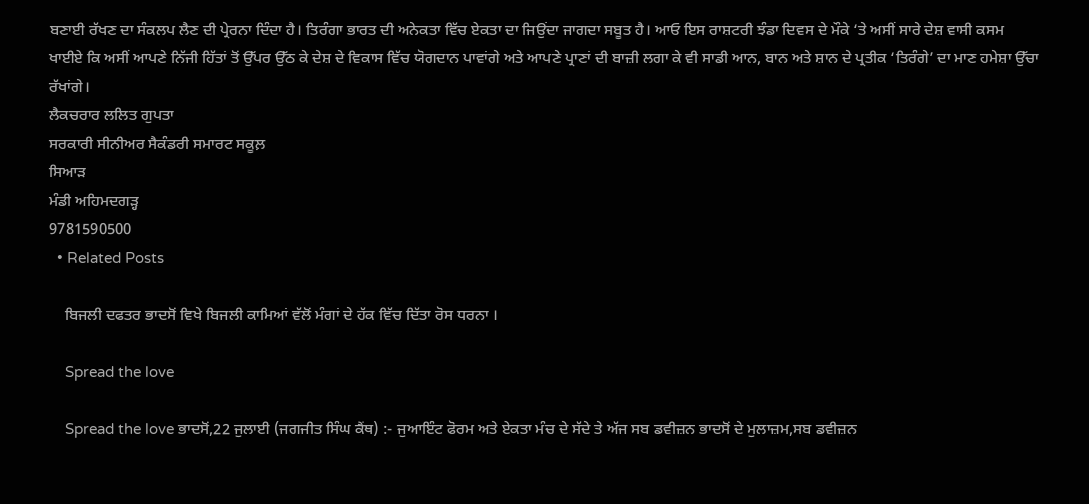ਬਣਾਈ ਰੱਖਣ ਦਾ ਸੰਕਲਪ ਲੈਣ ਦੀ ਪ੍ਰੇਰਨਾ ਦਿੰਦਾ ਹੈ। ਤਿਰੰਗਾ ਭਾਰਤ ਦੀ ਅਨੇਕਤਾ ਵਿੱਚ ਏਕਤਾ ਦਾ ਜਿਉਂਦਾ ਜਾਗਦਾ ਸਬੂਤ ਹੈ। ਆਓ ਇਸ ਰਾਸ਼ਟਰੀ ਝੰਡਾ ਦਿਵਸ ਦੇ ਮੌਕੇ ‘ਤੇ ਅਸੀਂ ਸਾਰੇ ਦੇਸ਼ ਵਾਸੀ ਕਸਮ ਖਾਈਏ ਕਿ ਅਸੀਂ ਆਪਣੇ ਨਿੱਜੀ ਹਿੱਤਾਂ ਤੋਂ ਉੱਪਰ ਉੱਠ ਕੇ ਦੇਸ਼ ਦੇ ਵਿਕਾਸ ਵਿੱਚ ਯੋਗਦਾਨ ਪਾਵਾਂਗੇ ਅਤੇ ਆਪਣੇ ਪ੍ਰਾਣਾਂ ਦੀ ਬਾਜ਼ੀ ਲਗਾ ਕੇ ਵੀ ਸਾਡੀ ਆਨ, ਬਾਨ ਅਤੇ ਸ਼ਾਨ ਦੇ ਪ੍ਰਤੀਕ ‘ਤਿਰੰਗੇ’ ਦਾ ਮਾਣ ਹਮੇਸ਼ਾ ਉੱਚਾ ਰੱਖਾਂਗੇ।
ਲੈਕਚਰਾਰ ਲਲਿਤ ਗੁਪਤਾ
ਸਰਕਾਰੀ ਸੀਨੀਅਰ ਸੈਕੰਡਰੀ ਸਮਾਰਟ ਸਕੂਲ਼
ਸਿਆੜ
ਮੰਡੀ ਅਹਿਮਦਗੜ੍ਹ
9781590500
  • Related Posts

    ਬਿਜਲੀ ਦਫਤਰ ਭਾਦਸੋਂ ਵਿਖੇ ਬਿਜਲੀ ਕਾਮਿਆਂ ਵੱਲੋਂ ਮੰਗਾਂ ਦੇ ਹੱਕ ਵਿੱਚ ਦਿੱਤਾ ਰੋਸ ਧਰਨਾ ।

    Spread the love

    Spread the love ਭਾਦਸੋਂ,22 ਜੁਲਾਈ (ਜਗਜੀਤ ਸਿੰਘ ਕੈਂਥ) :- ਜੁਆਇੰਟ ਫੋਰਮ ਅਤੇ ਏਕਤਾ ਮੰਚ ਦੇ ਸੱਦੇ ਤੇ ਅੱਜ ਸਬ ਡਵੀਜ਼ਨ ਭਾਦਸੋਂ ਦੇ ਮੁਲਾਜ਼ਮ,ਸਬ ਡਵੀਜ਼ਨ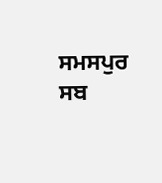ਸਮਸਪੁਰ ਸਬ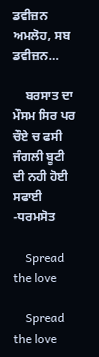ਡਵੀਜ਼ਨ ਅਮਲੋਹ, ਸਬ ਡਵੀਜ਼ਨ…

    ਬਰਸਾਤ ਦਾ ਮੌਸਮ ਸਿਰ ਪਰ ਚੌਏ ਚ ਫਸੀ ਜੰਗਲੀ ਬੂਟੀ ਦੀ ਨਹੀ ਹੋਈ ਸਫਾਈ -ਧਰਮਸੋਤ

    Spread the love

    Spread the love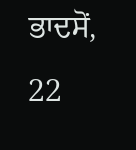ਭਾਦਸੋਂ, 22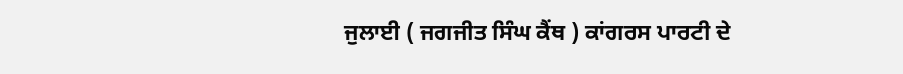ਜੁਲਾਈ ( ਜਗਜੀਤ ਸਿੰਘ ਕੈਂਥ ) ਕਾਂਗਰਸ ਪਾਰਟੀ ਦੇ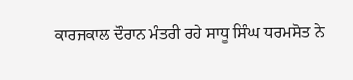ਕਾਰਜਕਾਲ ਦੌਰਾਨ ਮੰਤਰੀ ਰਹੇ ਸਾਧੂ ਸਿੰਘ ਧਰਮਸੋਤ ਨੇ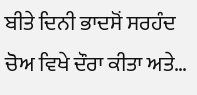ਬੀਤੇ ਦਿਨੀ ਭਾਦਸੋਂ ਸਰਹੰਦ ਚੋਅ ਵਿਖੇ ਦੌਰਾ ਕੀਤਾ ਅਤੇ…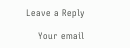Leave a Reply

    Your email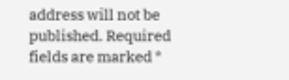address will not be published. Required fields are marked *